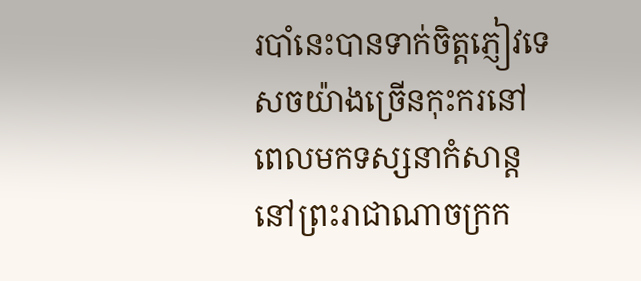របាំនេះបានទាក់ចិត្ដភ្ញៀវទេសចយ៉ាងច្រើនកុះករនៅពេលមកទស្សនាកំសាន្ដនៅព្រះរាជាណាចក្រក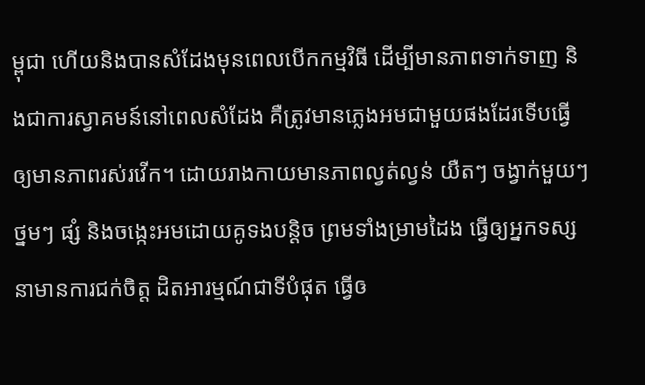ម្ពុជា ហើយនិងបានសំដែងមុនពេលបើកកម្មវិធី ដើម្បីមានភាពទាក់ទាញ និងជាការស្វាគមន៍នៅពេលសំដែង គឺត្រូវមានភ្លេងអមជាមួយផងដែរទើបធ្វើឲ្យមានភាពរស់រវើក។ ដោយរាងកាយមានភាពល្វត់ល្វន់ យឺតៗ ចង្វាក់មួយៗ ថ្នមៗ ផ្សំ និងចង្កេះអមដោយគូទងបន្តិច ព្រមទាំងម្រាមដៃង ធ្វើឲ្យអ្នកទស្សនាមានការជក់ចិត្ត ដិតអារម្មណ៍ជាទីបំផុត ធ្វើឲ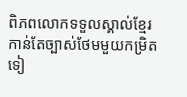ពិភពលោកទទួលស្គាល់ខ្មែរកាន់តែច្បាស់ថែមមួយកម្រិតទៀ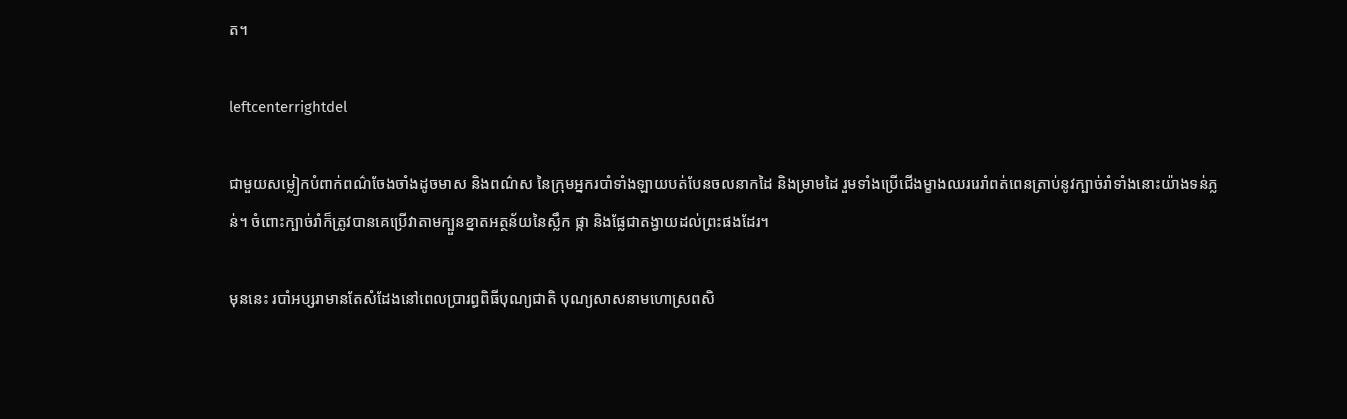ត។

leftcenterrightdel

ជាមួយសម្លៀកបំពាក់ពណ៌ចែងចាំងដូចមាស និងពណ៌ស នៃក្រុមអ្នករបាំទាំងឡាយបត់បែនចលនាកដៃ និងម្រាមដៃ រួមទាំងប្រើជើងម្ខាងឈររេរាំពត់ពេនត្រាប់នូវក្បាច់រាំទាំងនោះយ៉ាងទន់ភ្លន់។ ចំពោះក្បាច់រាំក៏ត្រូវបានគេប្រើវាតាមក្បួនខ្នាតអត្ថន័យនៃស្លឹក ផ្កា និងផ្លែជាតង្វាយដល់ព្រះផងដែរ។

មុននេះ របាំអប្សរាមានតែសំដែងនៅពេលប្រារព្ធពិធីបុណ្យជាតិ បុណ្យសាសនាមហោស្រពសិ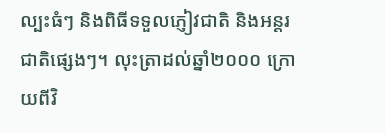ល្បះធំៗ និងពិធីទទួលភ្ញៀវជាតិ និងអន្តរជាតិផ្សេងៗ។ លុះត្រាដល់ឆ្នាំ២០០០ ក្រោយពីវិ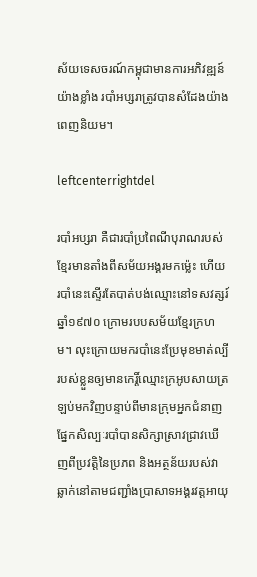ស័យទេសចរណ៍កម្ពុជាមានការអភិវឌ្ឍន៍យ៉ាងខ្លាំង របាំអប្សរាត្រូវបានសំដែងយ៉ាងពេញនិយម។

leftcenterrightdel

របាំអប្សរា គឺជារបាំប្រពៃណីបុរាណរបស់ខ្មែរមានតាំងពីសម័យអង្គរមកម៉្លេះ ហើយរបាំនេះស្ទើរតែបាត់បង់ឈ្មោះនៅទសវត្សរ៍ឆ្នាំ១៩៧០ ក្រោមរបបសម័យខ្មែរក្រហម។ លុះក្រោយមករបាំនេះប្រែមុខមាត់ល្បីរបស់ខ្លួនឲ្យមានកេរ្តិ៍ឈ្មោះក្រអូបសាយត្រឡប់មកវិញបន្ទាប់ពីមានក្រុមអ្នកជំនាញផ្នែកសិល្បៈរបាំបានសិក្សាស្រាវជ្រាវឃើញពីប្រវត្តិនៃប្រភព និងអត្ថន័យរបស់វាឆ្លាក់នៅតាមជញ្ជាំងប្រាសាទអង្គរវត្តអាយុ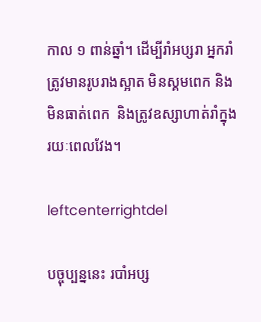កាល ១ ពាន់ឆ្នាំ។ ដើម្បីរាំអប្សរា អ្នករាំត្រូវមានរូបរាងស្អាត មិនស្គមពេក និងមិនធាត់ពេក  និងត្រូវឧស្សាហាត់រាំក្នុងរយៈពេលវែង។

leftcenterrightdel

បច្ចុប្បន្ននេះ របាំអប្ស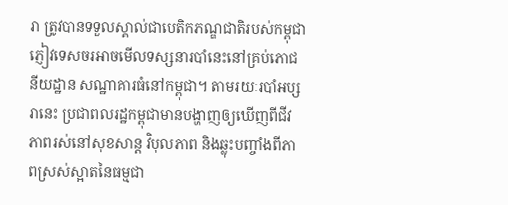រា ត្រូវបានទទួលស្គាល់ជាបេតិកភណ្ឌជាតិរបស់កម្ពុជា ភ្ញៀវទេសចរអាចមើលទស្សនារបាំនេះនៅគ្រប់ភោជនីយដ្ឋាន សណ្ឋាគារធំនៅកម្ពុជា។ តាមរយៈរបាំអប្សរានេះ ប្រជាពលរដ្ឋកម្ពុជាមានបង្ហាញឲ្យឃើញពីជីវភាពរស់នៅសុខសាន្ដ វិបុលភាព និងឆ្លុះបញ្ចាំងពីភាពស្រស់ស្អាតនៃធម្មជា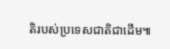តិរបស់ប្រទេសជាតិជាដើម៕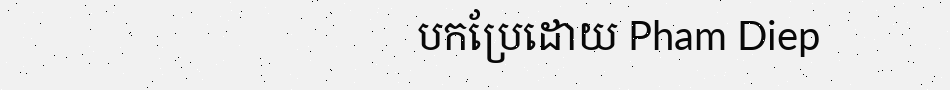បកប្រែដោយ Pham Diep